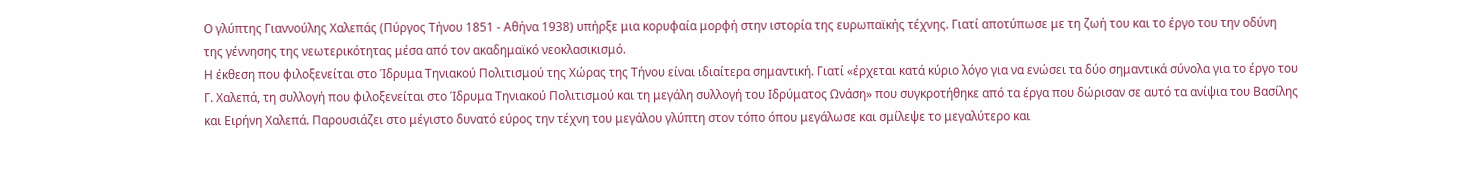Ο γλύπτης Γιαννούλης Χαλεπάς (Πύργος Τήνου 1851 - Αθήνα 1938) υπήρξε μια κορυφαία μορφή στην ιστορία της ευρωπαϊκής τέχνης. Γιατί αποτύπωσε με τη ζωή του και το έργο του την οδύνη της γέννησης της νεωτερικότητας μέσα από τον ακαδημαϊκό νεοκλασικισμό.
Η έκθεση που φιλοξενείται στο Ίδρυμα Τηνιακού Πολιτισμού της Χώρας της Τήνου είναι ιδιαίτερα σημαντική. Γιατί «έρχεται κατά κύριο λόγο για να ενώσει τα δύο σημαντικά σύνολα για το έργο του Γ. Χαλεπά, τη συλλογή που φιλοξενείται στο Ίδρυμα Τηνιακού Πολιτισμού και τη μεγάλη συλλογή του Ιδρύματος Ωνάση» που συγκροτήθηκε από τα έργα που δώρισαν σε αυτό τα ανίψια του Βασίλης και Ειρήνη Χαλεπά. Παρουσιάζει στο μέγιστο δυνατό εύρος την τέχνη του μεγάλου γλύπτη στον τόπο όπου μεγάλωσε και σμίλεψε το μεγαλύτερο και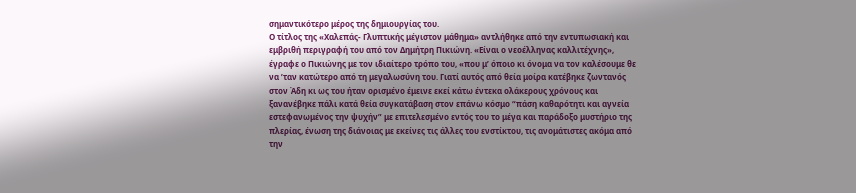σημαντικότερο μέρος της δημιουργίας του.
Ο τίτλος της «Χαλεπάς- Γλυπτικής μέγιστον μάθημα» αντλήθηκε από την εντυπωσιακή και εμβριθή περιγραφή του από τον Δημήτρη Πικιώνη. «Είναι ο νεοέλληνας καλλιτέχνης», έγραφε ο Πικιώνης με τον ιδιαίτερο τρόπο του, «που μ’ όποιο κι όνομα να τον καλέσουμε θε να ’ταν κατώτερο από τη μεγαλωσύνη του. Γιατί αυτός από θεία μοίρα κατέβηκε ζωντανός στον Άδη κι ως του ήταν ορισμένο έμεινε εκεί κάτω έντεκα ολάκερους χρόνους και ξανανέβηκε πάλι κατά θεία συγκατάβαση στον επάνω κόσμο “πάση καθαρότητι και αγνεία εστεφανωμένος την ψυχήν” με επιτελεσμένο εντός του το μέγα και παράδοξο μυστήριο της πλερίας, ένωση της διάνοιας με εκείνες τις άλλες του ενστίκτου, τις ανομάτιστες ακόμα από την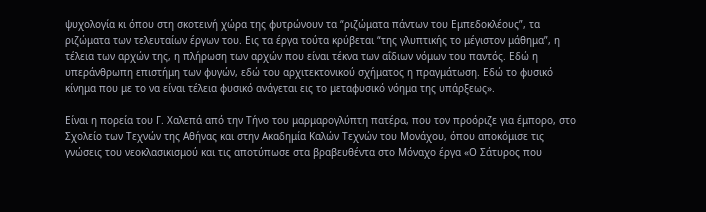ψυχολογία κι όπου στη σκοτεινή χώρα της φυτρώνουν τα “ριζώματα πάντων του Εμπεδοκλέους”, τα ριζώματα των τελευταίων έργων του. Εις τα έργα τούτα κρύβεται “της γλυπτικής το μέγιστον μάθημα”, η τέλεια των αρχών της, η πλήρωση των αρχών που είναι τέκνα των αΐδιων νόμων του παντός. Εδώ η υπεράνθρωπη επιστήμη των φυγών, εδώ του αρχιτεκτονικού σχήματος η πραγμάτωση. Εδώ το φυσικό κίνημα που με το να είναι τέλεια φυσικό ανάγεται εις το μεταφυσικό νόημα της υπάρξεως».

Είναι η πορεία του Γ. Χαλεπά από την Τήνο του μαρμαρογλύπτη πατέρα, που τον προόριζε για έμπορο, στο Σχολείο των Τεχνών της Αθήνας και στην Ακαδημία Καλών Τεχνών του Μονάχου, όπου αποκόμισε τις γνώσεις του νεοκλασικισμού και τις αποτύπωσε στα βραβευθέντα στο Μόναχο έργα «Ο Σάτυρος που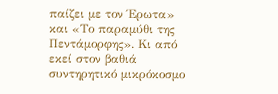παίζει με τον Έρωτα» και «Το παραμύθι της Πεντάμορφης». Κι από εκεί στον βαθιά συντηρητικό μικρόκοσμο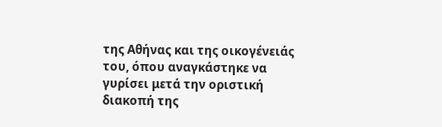της Αθήνας και της οικογένειάς του, όπου αναγκάστηκε να γυρίσει μετά την οριστική διακοπή της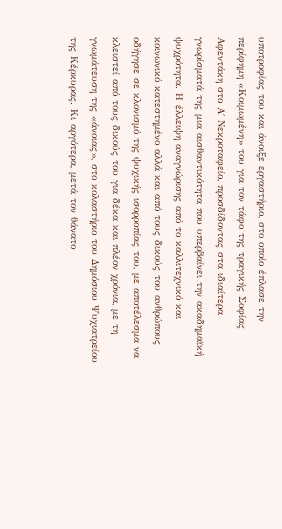υποτροφίας του και άνοιξε εργαστήριο, στο οποίο έπλασε την περίφημη «Κοιμωμένη» του για τον τάφο της τραγικής Σοφίας Αφεντάκη στο Α΄ Νεκροταφείο, προσδίδοντας στα ιδιαίτερα γνωρίσματά της μια αισθαντικότητα που υπερβαίνει την ακαδημαϊκή ψυχρότητα. Η έλλειψη αναγνώρισης από το καλλιτεχνικό και κοινωνικό κατεστημένο αλλά και από τους δικούς του ανθρώπους οδήγησε σε κλονισμό της ψυχικής ισορροπίας του, με αποτέλεσμα να κλειστεί από τους δικούς του για δέκα και πλέον χρόνια, με τη γνωμάτευση της «άνοιας», στο κολαστήριο του Δημόσιου Ψυχιατρείου της Κέρκυρας. Κι αργότερα, μετά τον θάνατο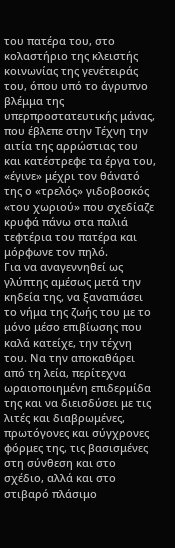του πατέρα του, στο κολαστήριο της κλειστής κοινωνίας της γενέτειράς του, όπου υπό το άγρυπνο βλέμμα της υπερπροστατευτικής μάνας, που έβλεπε στην Τέχνη την αιτία της αρρώστιας του και κατέστρεφε τα έργα του, «έγινε» μέχρι τον θάνατό της ο «τρελός» γιδοβοσκός «του χωριού» που σχεδίαζε κρυφά πάνω στα παλιά τεφτέρια του πατέρα και μόρφωνε τον πηλό.
Για να αναγεννηθεί ως γλύπτης αμέσως μετά την κηδεία της, να ξαναπιάσει το νήμα της ζωής του με το μόνο μέσο επιβίωσης που καλά κατείχε, την τέχνη του. Να την αποκαθάρει από τη λεία, περίτεχνα ωραιοποιημένη επιδερμίδα της και να διεισδύσει με τις λιτές και διαβρωμένες, πρωτόγονες και σύγχρονες φόρμες της, τις βασισμένες στη σύνθεση και στο σχέδιο, αλλά και στο στιβαρό πλάσιμο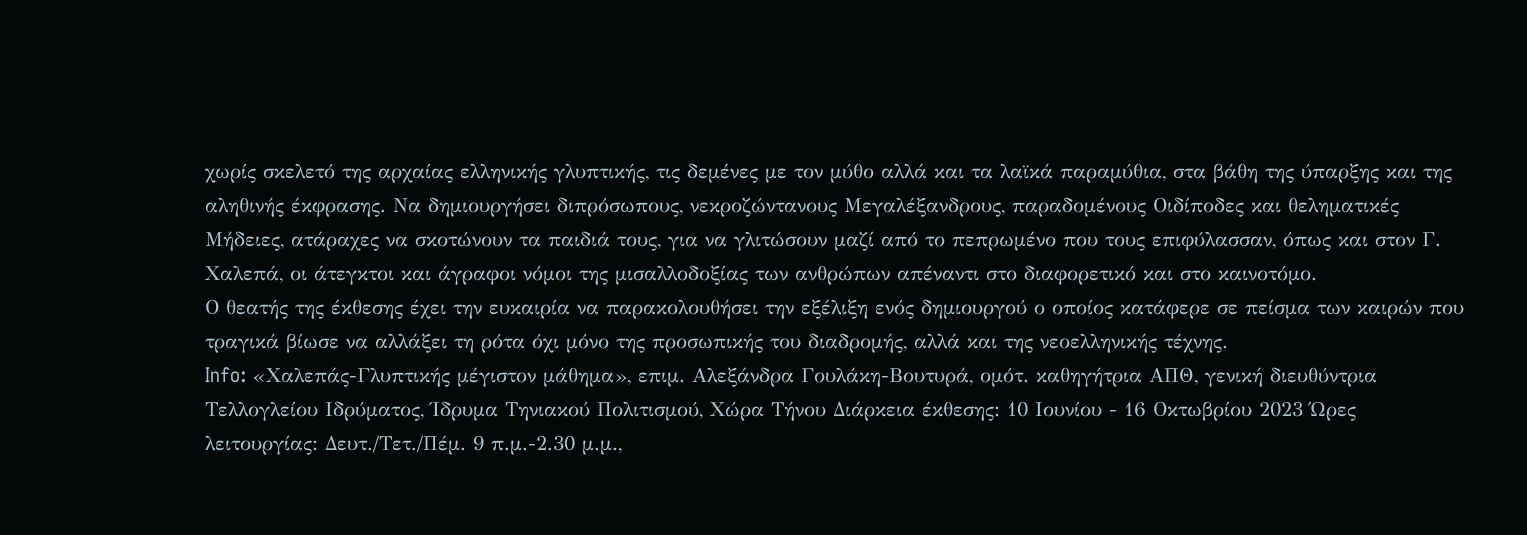χωρίς σκελετό της αρχαίας ελληνικής γλυπτικής, τις δεμένες με τον μύθο αλλά και τα λαϊκά παραμύθια, στα βάθη της ύπαρξης και της αληθινής έκφρασης. Να δημιουργήσει διπρόσωπους, νεκροζώντανους Μεγαλέξανδρους, παραδομένους Οιδίποδες και θεληματικές Μήδειες, ατάραχες να σκοτώνουν τα παιδιά τους, για να γλιτώσουν μαζί από το πεπρωμένο που τους επιφύλασσαν, όπως και στον Γ. Χαλεπά, οι άτεγκτοι και άγραφοι νόμοι της μισαλλοδοξίας των ανθρώπων απέναντι στο διαφορετικό και στο καινοτόμο.
Ο θεατής της έκθεσης έχει την ευκαιρία να παρακολουθήσει την εξέλιξη ενός δημιουργού ο οποίος κατάφερε σε πείσμα των καιρών που τραγικά βίωσε να αλλάξει τη ρότα όχι μόνο της προσωπικής του διαδρομής, αλλά και της νεοελληνικής τέχνης.
Info: «Χαλεπάς-Γλυπτικής μέγιστον μάθημα», επιμ. Αλεξάνδρα Γουλάκη-Βουτυρά, ομότ. καθηγήτρια ΑΠΘ, γενική διευθύντρια Τελλογλείου Ιδρύματος, Ίδρυμα Τηνιακού Πολιτισμού, Χώρα Τήνου Διάρκεια έκθεσης: 10 Ιουνίου - 16 Οκτωβρίου 2023 Ώρες λειτουργίας: Δευτ./Τετ./Πέμ. 9 π.μ.-2.30 μ.μ.,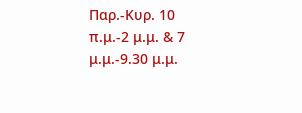Παρ.-Κυρ. 10 π.μ.-2 μ.μ. & 7 μ.μ.-9.30 μ.μ.